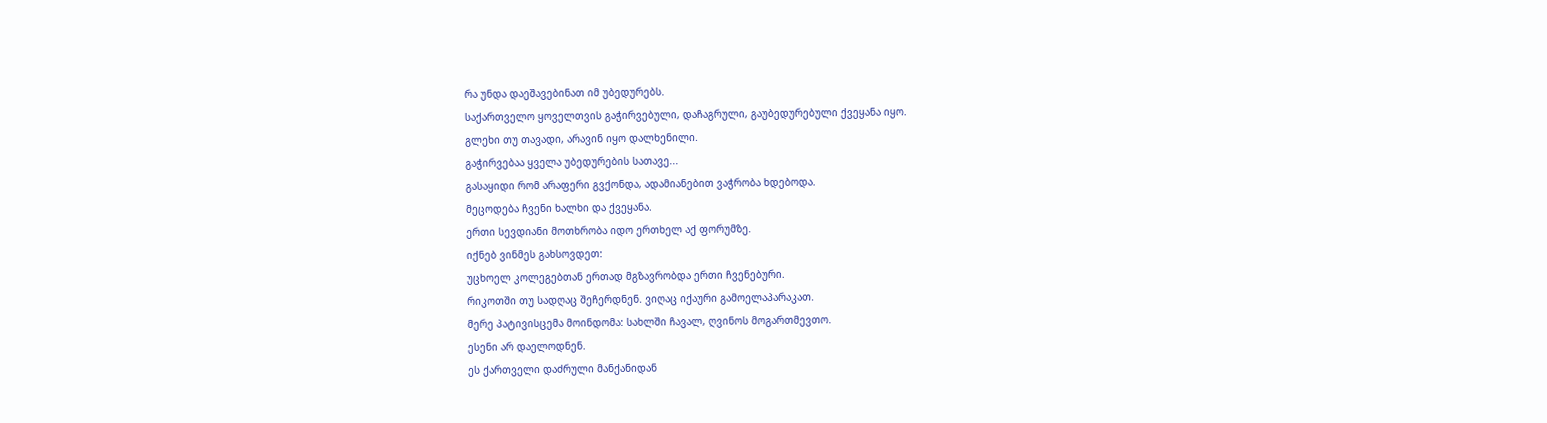რა უნდა დაეშავებინათ იმ უბედურებს.
საქართველო ყოველთვის გაჭირვებული, დაჩაგრული, გაუბედურებული ქვეყანა იყო.
გლეხი თუ თავადი, არავინ იყო დალხენილი.
გაჭირვებაა ყველა უბედურების სათავე...
გასაყიდი რომ არაფერი გვქონდა, ადამიანებით ვაჭრობა ხდებოდა.
მეცოდება ჩვენი ხალხი და ქვეყანა.
ერთი სევდიანი მოთხრობა იდო ერთხელ აქ ფორუმზე.
იქნებ ვინმეს გახსოვდეთ:
უცხოელ კოლეგებთან ერთად მგზავრობდა ერთი ჩვენებური.
რიკოთში თუ სადღაც შეჩერდნენ. ვიღაც იქაური გამოელაპარაკათ.
მერე პატივისცემა მოინდომა: სახლში ჩავალ, ღვინოს მოგართმევთო.
ესენი არ დაელოდნენ.
ეს ქართველი დაძრული მანქანიდან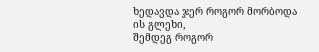ხედავდა ჯერ როგორ მორბოდა ის გლეხი,
შემდეგ როგორ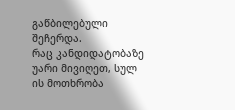გაწბილებული შეჩერდა.
რაც კანდიდატობაზე უარი მივიღეთ, სულ ის მოთხრობა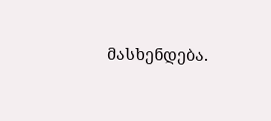მასხენდება.